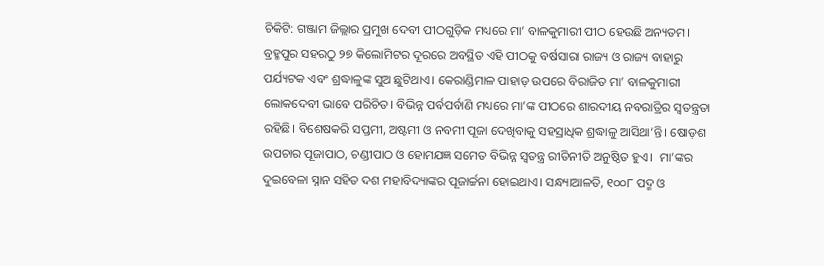ଚିକିଟି: ଗଞ୍ଜାମ ଜିଲ୍ଲାର ପ୍ରମୁଖ‌ ଦେବୀ ପୀଠଗୁଡ଼ିକ ମଧ୍ୟରେ ମା’ ବାଳକୁମାରୀ ପୀଠ ହେଉଛି ଅନ୍ୟତମ। ବ୍ରହ୍ମପୁର ସହରଠୁ ୨୭ କିଲୋମିଟର ଦୂରରେ ଅବସ୍ଥିତ ଏହି ପୀଠକୁ ବର୍ଷସାରା ରାଜ୍ୟ ଓ ରାଜ୍ୟ ବାହାରୁ ପର୍ଯ୍ୟଟକ ଏବଂ ଶ୍ରଦ୍ଧାଳୁଙ୍କ ସୁଅ ଛୁଟିଥାଏ। କେରାଣ୍ଡିମାଳ ପାହାଡ଼ ଉପରେ ବିରାଜିତ ମା’ ବାଳକୁମାରୀ ଲୋକଦେବୀ ଭାବେ ପରିଚିତ। ବିଭିନ୍ନ ପର୍ବପର୍ବାଣି ମଧ୍ୟରେ ମା’ଙ୍କ ପୀଠରେ ଶାରଦୀୟ ନବରାତ୍ରିର ସ୍ବତନ୍ତ୍ରତା ରହିଛି। ବିଶେଷକରି ସପ୍ତମୀ, ଅଷ୍ଟମୀ ଓ ନବମୀ ପୂଜା ଦେଖିବାକୁ ସହସ୍ରାଧିକ ଶ୍ରଦ୍ଧାଳୁ ଆସିଥା’ନ୍ତି। ଷୋଡ଼ଶ ଉପଚାର ପୂଜାପାଠ, ଚଣ୍ଡୀପାଠ ଓ ହୋମଯଜ୍ଞ ସମେତ ବିଭିନ୍ନ ସ୍ବତନ୍ତ୍ର ରୀତିନୀତି ଅନୁଷ୍ଠିତ ହୁଏ।  ମା’ଙ୍କର ଦୁଇବେଳା ସ୍ନାନ ସହିତ ଦଶ ମହାବିଦ୍ୟାଙ୍କର ପୂଜାର୍ଚ୍ଚନା ହୋଇଥାଏ। ସନ୍ଧ୍ୟାଆଳତି, ୧୦୦୮ ପଦ୍ମ ଓ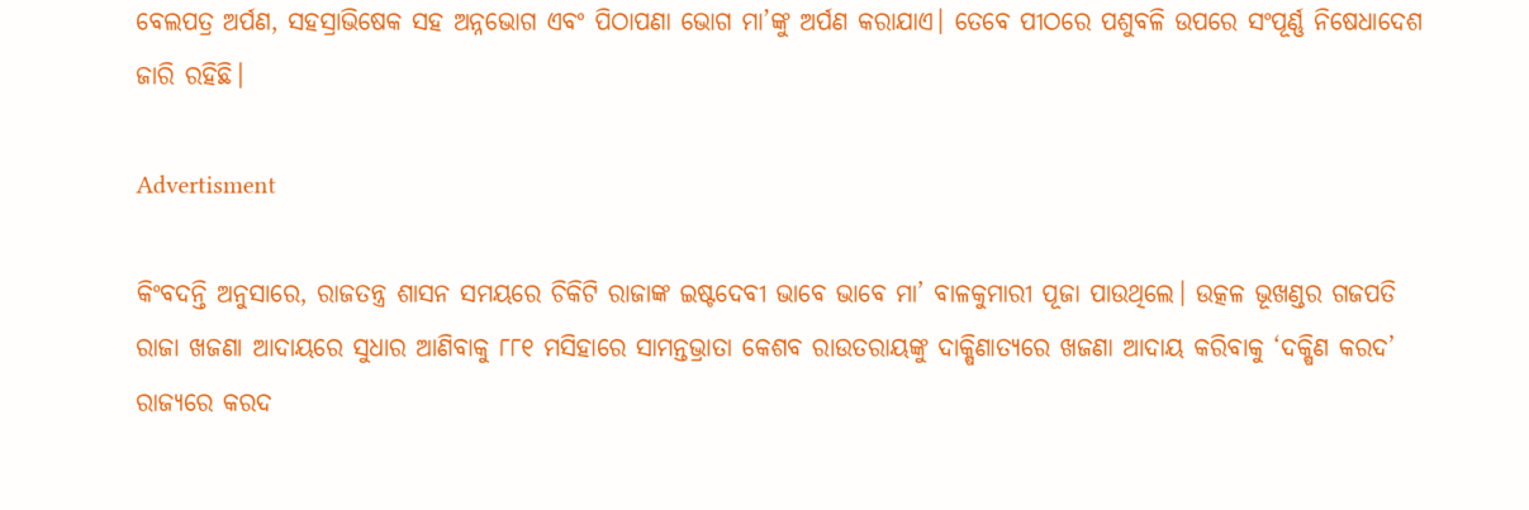ବେଲପତ୍ର ଅର୍ପଣ, ସହସ୍ରାଭିଷେକ ସହ ଅନ୍ନଭୋଗ ଏବଂ ପିଠାପଣା ଭୋଗ ମା’ଙ୍କୁ ଅର୍ପଣ କରାଯାଏ। ତେବେ ପୀଠରେ ପଶୁବଳି ଉପରେ ସଂପୂର୍ଣ୍ଣ ନିଷେଧାଦେଶ ଜାରି ରହିଛି।

Advertisment

କିଂବଦନ୍ତି ଅନୁସା‌ରେ, ରାଜତନ୍ତ୍ର ଶାସନ ସମୟରେ ଚିକିଟି ରାଜାଙ୍କ ଇଷ୍ଟଦେବୀ ଭାବେ ଭାବେ ମା’ ବାଳକୁମାରୀ ପୂଜା ପାଉଥିଲେ। ଉତ୍କଳ ଭୂଖଣ୍ଡର ଗଜପତି ରାଜା ଖଜଣା ଆଦାୟରେ ସୁଧାର ଆଣିବାକୁ ୮୮୧ ମସିହାରେ ସାମନ୍ତଭ୍ରାତା କେଶବ ରାଉତରାୟଙ୍କୁ ଦାକ୍ଷିଣାତ୍ୟରେ ଖଜଣା ଆଦାୟ କରିବାକୁ ‘ଦକ୍ଷିଣ କରଦ’ ରାଜ୍ୟରେ କରଦ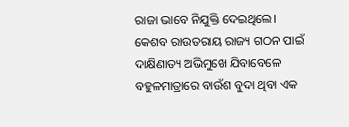ରାଜା ଭାବେ ନିଯୁକ୍ତି ଦେଇଥିଲେ। କେଶବ ରାଉତରାୟ ରାଜ୍ୟ ଗଠନ ପାଇଁ ଦାକ୍ଷିଣାତ୍ୟ ଅଭିମୁଖେ ଯିବାବେଳେ ବହୁଳମାତ୍ରାରେ ବାଉଁଶ ବୁଦା ଥିବା ଏକ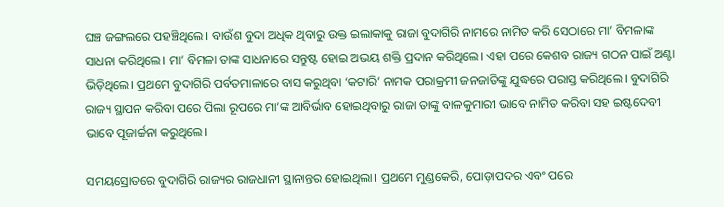ଘଞ୍ଚ ଜଙ୍ଗଲରେ ପହଞ୍ଚିଥିଲେ। ବାଉଁଶ ବୁଦା ଅଧିକ ଥିବାରୁ ଉକ୍ତ ଇଲାକାକୁ ରାଜା ବୁଦାଗିରି ନାମରେ ନାମିତ କରି ସେଠାରେ ମା’ ବିମଳାଙ୍କ ସାଧନା କରିଥିଲେ। ମା’ ବିମଳା ତାଙ୍କ ସାଧନାରେ ସନ୍ତୁଷ୍ଟ ହୋଇ ଅଭୟ ଶକ୍ତି ପ୍ରଦାନ କରିଥିଲେ। ଏହା ପରେ କେଶବ ରାଜ୍ୟ ଗଠନ ପାଇଁ ଅଣ୍ଟା ଭିଡ଼ିଥିଲେ। ପ୍ରଥମେ ବୁଦାଗିରି ପର୍ବତମାଳାରେ ବାସ କରୁଥିବା ‘କଟାରି’ ନାମକ ପରାକ୍ରମୀ ଜନଜାତିଙ୍କୁ ଯୁଦ୍ଧରେ ପରାସ୍ତ କରିଥି‌ଲେ। ବୁଦାଗିରି ରାଜ୍ୟ ସ୍ଥାପନ କରିବା ପରେ ପିଲା ରୂପରେ ମା’ଙ୍କ ଆବିର୍ଭାବ ହୋଇଥିବାରୁ ରାଜା ତାଙ୍କୁ ବାଳକୁମାରୀ ଭାବେ ନାମିତ କରିବା ସହ ଇଷ୍ଟଦେବୀ ଭାବେ ପୂଜାର୍ଚ୍ଚନା କରୁଥିଲେ।

ସମୟସ୍ରୋତରେ ବୁଦାଗିରି ରାଜ୍ୟର ରାଜଧାନୀ ସ୍ଥାନାନ୍ତର ହୋଇଥିଲା। ପ୍ରଥମେ ମୁଣ୍ଡକେରି, ପୋଡ଼ାପଦର ଏବଂ ପରେ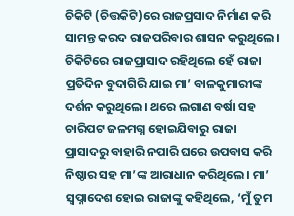ଚିକିଟି (ଚିତ୍ତକିଟି)ରେ ରାଜପ୍ରସାଦ ନିର୍ମାଣ କରି ସାମନ୍ତ କରଦ ରାଜପରିବାର ଶାସନ କରୁଥିଲେ। ଚିକିଟିରେ ରାଜପ୍ରାସାଦ ରହିଥିଲେ ହେଁ ରାଜା ପ୍ରତିଦିନ ବୁଦାଗିରି ଯାଇ ମା’ ବାଳକୁମାରୀଙ୍କ ଦର୍ଶନ କରୁଥିଲେ। ଥରେ ଲଗାଣ ବର୍ଷା ସହ ଚାରିପଟ ଜଳମଗ୍ନ ହୋଇଯିବାରୁ ରାଜା ପ୍ରାସାଦରୁ ବାହାରି ନପାରି ଘରେ ଉପବାସ କରି ନିଷ୍ଠାର ସହ ମା’ଙ୍କ ଆରାଧାନ କରିଥିଲେ। ମା’ ସ୍ବପ୍ନାଦେଶ ହୋଇ ରାଜାଙ୍କୁ କହିଥିଲେ, ‘ମୁଁ ତ‌ୁମ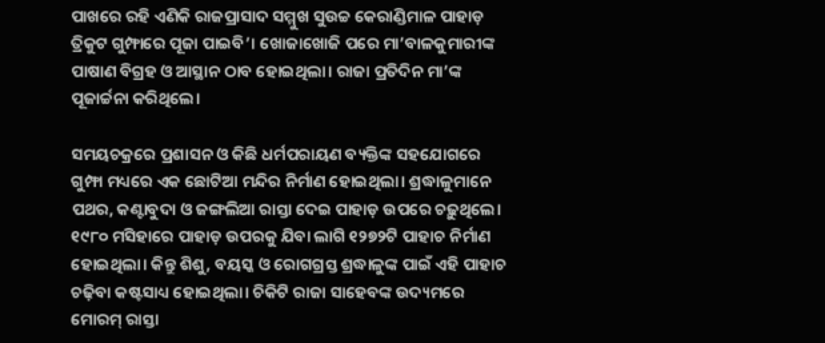ପାଖରେ ରହି ଏଣିକି ରାଜପ୍ରାସାଦ ସମ୍ମୁଖ ସୁଉଚ୍ଚ କେରାଣ୍ଡିମାଳ ପାହାଡ଼ ତ୍ରିକୁଟ ଗୁମ୍ଫାରେ ପୂଜା‌ ପାଇବି’। ଖୋଜାଖୋଜି ପରେ ମା’ବାଳକୁମାରୀଙ୍କ ପାଷାଣ ବିଗ୍ରହ ଓ ଆସ୍ଥାନ ଠାବ ହୋଇଥିଲା। ରାଜା ପ୍ରତିଦିନ ମା’ଙ୍କ ପୂଜାର୍ଚ୍ଚନା କରିଥିଲେ।

ସମୟଚକ୍ରରେ ପ୍ରଶାସନ ଓ କିଛି ଧର୍ମପରାୟଣ ବ୍ୟକ୍ତିଙ୍କ ସହଯୋଗରେ ଗୁମ୍ଫା ମଧ୍ୟରେ ଏକ‌ ଛୋଟିଆ ମନ୍ଦିର ନିର୍ମାଣ ହୋଇଥିଲା। ଶ୍ରଦ୍ଧାଳୁମାନେ ପଥର, କଣ୍ଟାବୁଦା ଓ ଜଙ୍ଗଲିଆ ରାସ୍ତା ଦେଇ ପାହାଡ଼ ଉପରେ ଚଢ଼ୁଥିଲେ। ୧୯୮୦ ମସିହାରେ ପାହାଡ଼ ଉପରକୁ ଯିବା ଲାଗି ୧୨୭୨ଟି ପାହାଚ ନିର୍ମାଣ ହୋଇଥିଲା। କିନ୍ତୁ ଶିଶୁ, ବୟସ୍କ ଓ ରୋଗଗ୍ରସ୍ତ ଶ୍ରଦ୍ଧାଳୁଙ୍କ ପାଇଁ ଏହି ପାହାଚ ଚଢ଼ିବା କଷ୍ଟସାଧ୍ୟ ହୋଇଥିଲା। ଚିକିଟି ରାଜା ସାହେବଙ୍କ ଉଦ୍ୟମରେ ମୋରମ୍ ରାସ୍ତା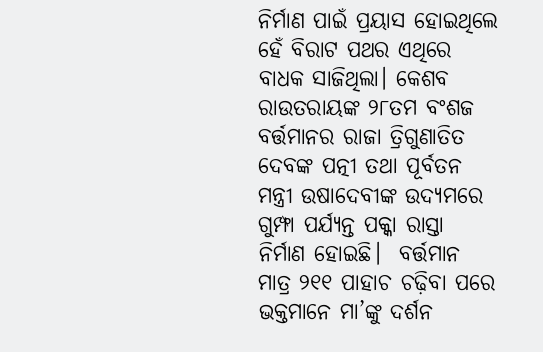ନିର୍ମାଣ ପାଇଁ ପ୍ରୟାସ ହୋଇଥିଲେ ହେଁ ବିରାଟ ପଥର ଏଥିରେ ବାଧକ ସାଜିଥିଲା। କେଶବ ରାଉତରାୟଙ୍କ ୨୮ତମ ବଂଶଜ ବର୍ତ୍ତମାନର ରାଜା ତ୍ରିଗୁଣାତିତ ଦେବଙ୍କ ପତ୍ନୀ ତଥା ପୂର୍ବତନ ମନ୍ତ୍ରୀ ଉଷାଦେବୀଙ୍କ ଉଦ୍ୟମରେ ଗୁମ୍ଫା ପର୍ଯ୍ୟନ୍ତ ପକ୍କା ରାସ୍ତା ନିର୍ମାଣ ହୋଇଛି।  ବର୍ତ୍ତମାନ ମାତ୍ର ୨୧୧ ପାହାଚ ଚଢ଼ିବା ପରେ ଭକ୍ତମାନେ ମା’ଙ୍କୁ ଦର୍ଶନ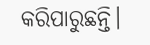କରିପାରୁଛନ୍ତି।